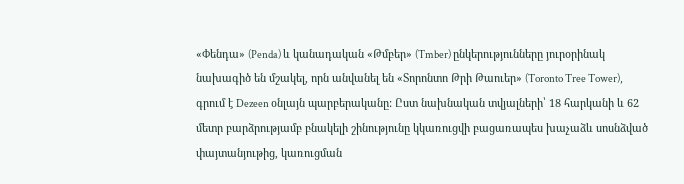«Փենդա» (Penda) և կանադական «Թմբեր» (Tmber) ընկերությունները յուրօրինակ նախագիծ են մշակել, որն անվանել են «Տորոնտո Թրի Թաուեր» (Toronto Tree Tower), գրում է Dezeen օնլայն պարբերականը: Ըստ նախնական տվյալների՝ 18 հարկանի և 62 մետր բարձրությամբ բնակելի շինությունը կկառուցվի բացառապես խաչաձև սոսնձված փայտանյութից, կառուցման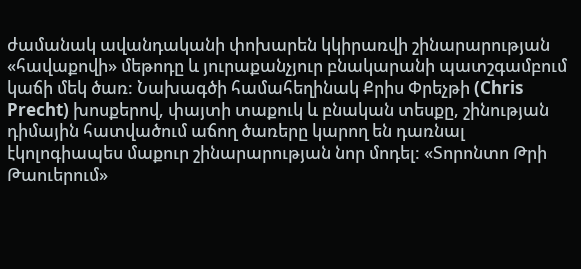ժամանակ ավանդականի փոխարեն կկիրառվի շինարարության «հավաքովի» մեթոդը և յուրաքանչյուր բնակարանի պատշգամբում կաճի մեկ ծառ: Նախագծի համահեղինակ Քրիս Փրեչթի (Chris Precht) խոսքերով, փայտի տաքուկ և բնական տեսքը, շինության դիմային հատվածում աճող ծառերը կարող են դառնալ էկոլոգիապես մաքուր շինարարության նոր մոդել: «Տորոնտո Թրի Թաուերում»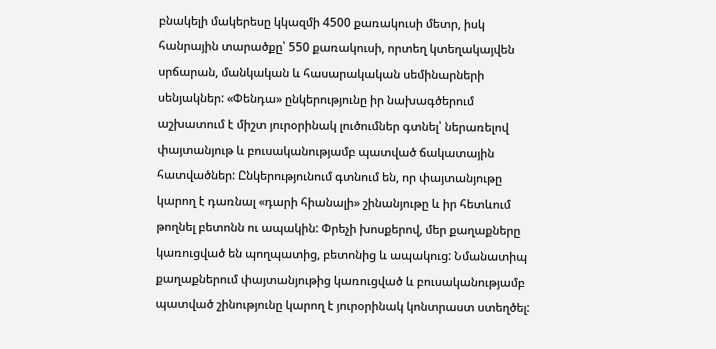բնակելի մակերեսը կկազմի 4500 քառակուսի մետր, իսկ հանրային տարածքը՝ 550 քառակուսի, որտեղ կտեղակայվեն սրճարան, մանկական և հասարակական սեմինարների սենյակներ: «Փենդա» ընկերությունը իր նախագծերում աշխատում է միշտ յուրօրինակ լուծումներ գտնել՝ ներառելով փայտանյութ և բուսականությամբ պատված ճակատային հատվածներ: Ընկերությունում գտնում են, որ փայտանյութը կարող է դառնալ «դարի հիանալի» շինանյութը և իր հետևում թողնել բետոնն ու ապակին: Փրեչի խոսքերով, մեր քաղաքները կառուցված են պողպատից, բետոնից և ապակուց: Նմանատիպ քաղաքներում փայտանյութից կառուցված և բուսականությամբ պատված շինությունը կարող է յուրօրինակ կոնտրաստ ստեղծել: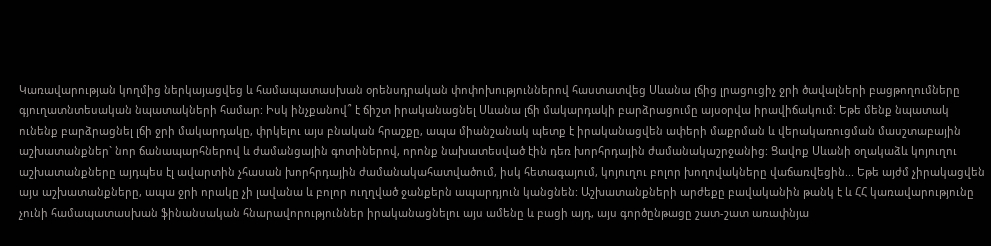Կառավարության կողմից ներկայացվեց և համապատասխան օրենսդրական փոփոխություններով հաստատվեց Սևանա լճից լրացուցիչ ջրի ծավալների բացթողումները գյուղատնտեսական նպատակների համար: Իսկ ինչքանով՞ է ճիշտ իրականացնել Սևանա լճի մակարդակի բարձրացումը այսօրվա իրավիճակում: Եթե մենք նպատակ ունենք բարձրացնել լճի ջրի մակարդակը, փրկելու այս բնական հրաշքը, ապա միանշանակ պետք է իրականացվեն ափերի մաքրման և վերակառուցման մասշտաբային աշխատանքներ` նոր ճանապարհներով և ժամանցային գոտիներով, որոնք նախատեսված էին դեռ խորհրդային ժամանակաշրջանից: Ցավոք Սևանի օղակաձև կոյուղու աշխատանքները այդպես էլ ավարտին չհասան խորհրդային ժամանակահատվածում, իսկ հետագայում, կոյուղու բոլոր խողովակները վաճառվեցին... Եթե այժմ չիրակացվեն այս աշխատանքները, ապա ջրի որակը չի լավանա և բոլոր ուղղված ջանքերն ապարդյուն կանցնեն: Աշխատանքների արժեքը բավականին թանկ է և ՀՀ կառավարությունը չունի համապատասխան ֆինանսական հնարավորություններ իրականացնելու այս ամենը և բացի այդ, այս գործընթացը շատ-շատ առափնյա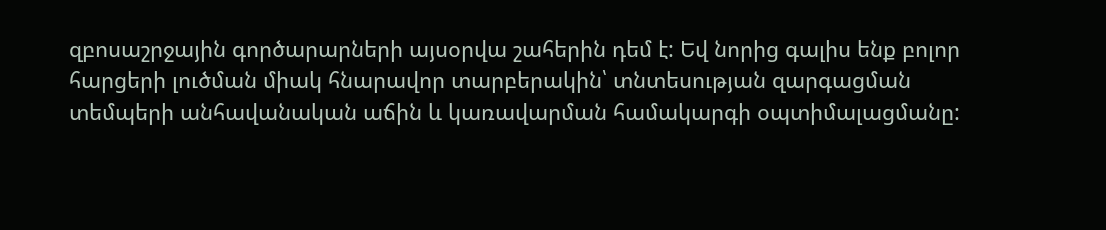զբոսաշրջային գործարարների այսօրվա շահերին դեմ է: Եվ նորից գալիս ենք բոլոր հարցերի լուծման միակ հնարավոր տարբերակին՝ տնտեսության զարգացման տեմպերի անհավանական աճին և կառավարման համակարգի օպտիմալացմանը: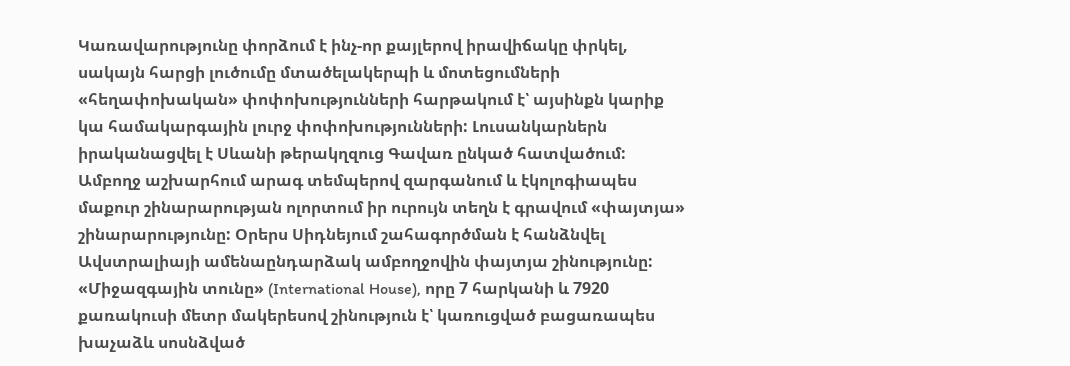Կառավարությունը փորձում է ինչ-որ քայլերով իրավիճակը փրկել, սակայն հարցի լուծումը մտածելակերպի և մոտեցումների «հեղափոխական» փոփոխությունների հարթակում է՝ այսինքն կարիք կա համակարգային լուրջ փոփոխությունների: Լուսանկարներն իրականացվել է Սևանի թերակղզուց Գավառ ընկած հատվածում:
Ամբողջ աշխարհում արագ տեմպերով զարգանում և էկոլոգիապես մաքուր շինարարության ոլորտում իր ուրույն տեղն է գրավում «փայտյա» շինարարությունը: Օրերս Սիդնեյում շահագործման է հանձնվել Ավստրալիայի ամենաընդարձակ ամբողջովին փայտյա շինությունը: «Միջազգային տունը» (International House), որը 7 հարկանի և 7920 քառակուսի մետր մակերեսով շինություն է՝ կառուցված բացառապես խաչաձև սոսնձված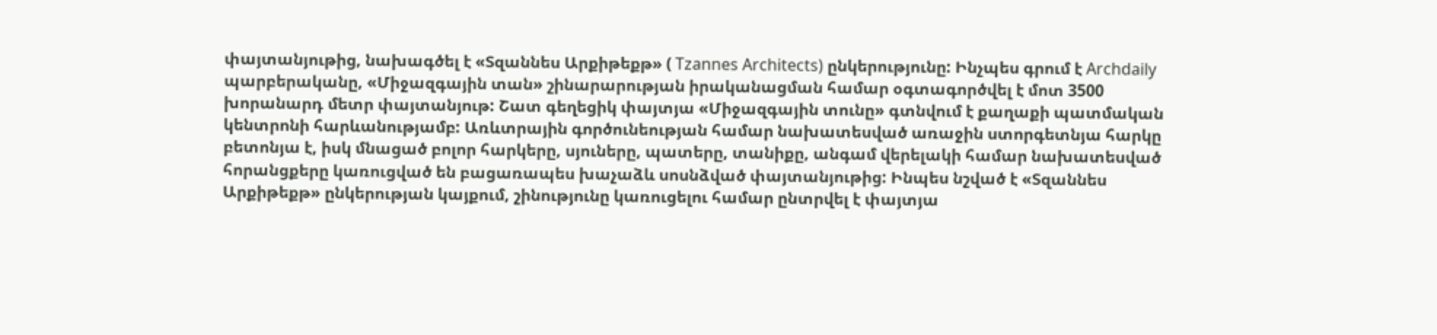փայտանյութից, նախագծել է «Տզաննես Արքիթեքթ» ( Tzannes Architects) ընկերությունը: Ինչպես գրում է Archdaily պարբերականը, «Միջազգային տան» շինարարության իրականացման համար օգտագործվել է մոտ 3500 խորանարդ մետր փայտանյութ: Շատ գեղեցիկ փայտյա «Միջազգային տունը» գտնվում է քաղաքի պատմական կենտրոնի հարևանությամբ: Առևտրային գործունեության համար նախատեսված առաջին ստորգետնյա հարկը բետոնյա է, իսկ մնացած բոլոր հարկերը, սյուները, պատերը, տանիքը, անգամ վերելակի համար նախատեսված հորանցքերը կառուցված են բացառապես խաչաձև սոսնձված փայտանյութից: Ինպես նշված է «Տզաննես Արքիթեքթ» ընկերության կայքում, շինությունը կառուցելու համար ընտրվել է փայտյա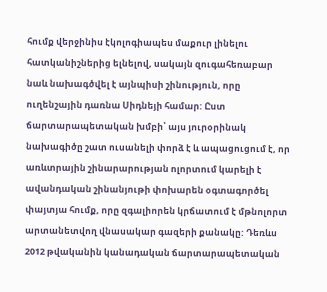հումք վերջինիս էկոլոգիապես մաքուր լինելու հատկանիշներից ելնելով, սակայն զուգահեռաբար նաև նախագծվել է այնպիսի շինություն, որը ուղենշային դառնա Սիդնեյի համար: Ըստ ճարտարապետական խմբի՝ այս յուրօրինակ նախագիծը շատ ուսանելի փորձ է և ապացուցում է, որ առևտրային շինարարության ոլորտում կարելի է ավանդական շինանյութի փոխարեն օգտագործել փայտյա հումք, որը զգալիորեն կրճատում է մթնոլորտ արտանետվող վնասակար գազերի քանակը: Դեռևս 2012 թվականին կանադական ճարտարապետական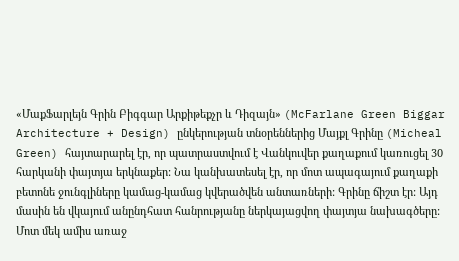«ՄաքՖարլեյն Գրին Բիգգար Արքիթեքչր և Դիզայն» (McFarlane Green Biggar Architecture + Design) ընկերության տնօրեններից Մայքլ Գրինը (Micheal Green) հայտարարել էր, որ պատրաստվում է Վանկուվեր քաղաքում կառուցել 30 հարկանի փայտյա երկնաքեր: Նա կանխատեսել էր, որ մոտ ապագայում քաղաքի բետոնե ջունգլիները կամաց-կամաց կվերածվեն անտառների: Գրինը ճիշտ էր: Այդ մասին են վկայում անընդհատ հանրությանը ներկայացվող փայտյա նախագծերը: Մոտ մեկ ամիս առաջ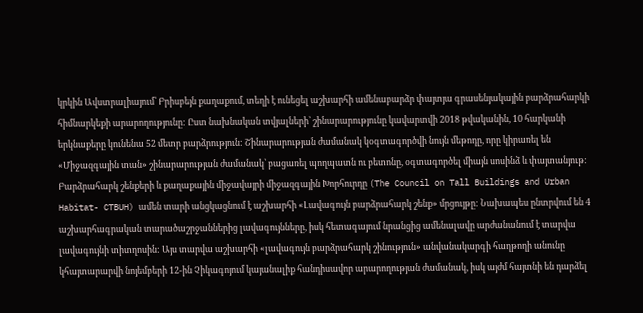կրկին Ավստրալիայում՝ Բրիսբեյն քաղաքում, տեղի է ունեցել աշխարհի ամենաբարձր փայտյա գրասենյակային բարձրահարկի հիմնարկեքի արարողությունը: Ըստ նախնական տվյալների՝ շինարարությունը կավարտվի 2018 թվականին, 10 հարկանի երկնաքերը կունենա 52 մետր բարձրություն: Շինարարության ժամանակ կօգտագործվի նույն մեթոդը, որը կիրառել են «Միջազգային տան» շինարարության ժամանակ՝ բացառել պողպատն ու բետոնը, օգտագործել միայն սոսինձ և փայտանյութ:
Բարձրահարկ շենքերի և քաղաքային միջավայրի միջազգային Խորհուրդը (The Council on Tall Buildings and Urban Habitat- CTBUH) ամեն տարի անցկացնում է աշխարհի «Լավագույն բարձրահարկ շենք» մրցույթը: Նախապես ընտրվում են 4 աշխարհագրական տարածաշրջաններից լավագույնները, իսկ հետագայում նրանցից ամենալավը արժանանում է տարվա լավագույնի տիտղոսին: Այս տարվա աշխարհի «լավագույն բարձրահարկ շինություն» անվանակարգի հաղթողի անունը կհայտարարվի նոյեմբերի 12-ին Չիկագոյում կայանալիք հանդիսավոր արարողության ժամանակ, իսկ այժմ հայտնի են դարձել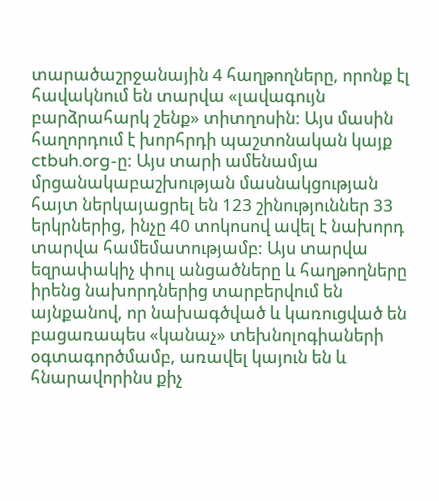տարածաշրջանային 4 հաղթողները, որոնք էլ հավակնում են տարվա «լավագույն բարձրահարկ շենք» տիտղոսին: Այս մասին հաղորդում է խորհրդի պաշտոնական կայք ctbuh.org-ը: Այս տարի ամենամյա մրցանակաբաշխության մասնակցության հայտ ներկայացրել են 123 շինություններ 33 երկրներից, ինչը 40 տոկոսով ավել է նախորդ տարվա համեմատությամբ: Այս տարվա եզրափակիչ փուլ անցածները և հաղթողները իրենց նախորդներից տարբերվում են այնքանով, որ նախագծված և կառուցված են բացառապես «կանաչ» տեխնոլոգիաների օգտագործմամբ, առավել կայուն են և հնարավորինս քիչ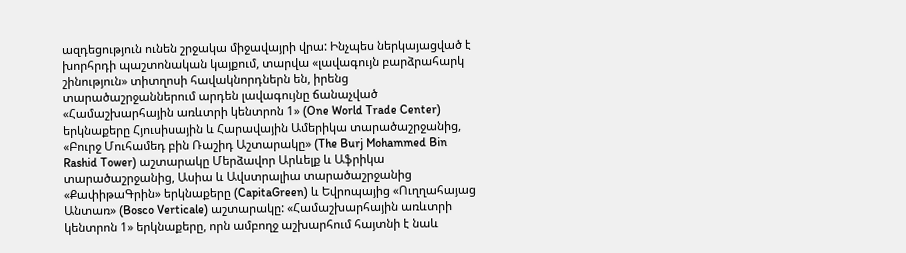ազդեցություն ունեն շրջակա միջավայրի վրա: Ինչպես ներկայացված է խորհրդի պաշտոնական կայքում, տարվա «լավագույն բարձրահարկ շինություն» տիտղոսի հավակնորդներն են, իրենց տարածաշրջաններում արդեն լավագույնը ճանաչված «Համաշխարհային առևտրի կենտրոն 1» (One World Trade Center) երկնաքերը Հյուսիսային և Հարավային Ամերիկա տարածաշրջանից, «Բուրջ Մուհամեդ բին Ռաշիդ Աշտարակը» (The Burj Mohammed Bin Rashid Tower) աշտարակը Մերձավոր Արևելք և Աֆրիկա տարածաշրջանից, Ասիա և Ավստրալիա տարածաշրջանից «ՔափիթաԳրին» երկնաքերը (CapitaGreen) և Եվրոպայից «Ուղղահայաց Անտառ» (Bosco Verticale) աշտարակը: «Համաշխարհային առևտրի կենտրոն 1» երկնաքերը, որն ամբողջ աշխարհում հայտնի է նաև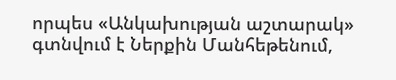որպես «Անկախության աշտարակ» գտնվում է Ներքին Մանհեթենում,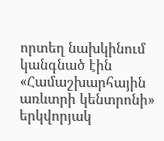որտեղ նախկինում կանգնած էին «Համաշխարհային առևտրի կենտրոնի» երկվորյակ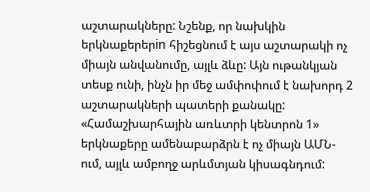աշտարակները: Նշենք, որ նախկին երկնաքերերin հիշեցնում է այս աշտարակի ոչ միայն անվանումը, այլև ձևը: Այն ութանկյան տեսք ունի, ինչն իր մեջ ամփոփում է նախորդ 2 աշտարակների պատերի քանակը: «Համաշխարհային առևտրի կենտրոն 1» երկնաքերը ամենաբարձրն է ոչ միայն ԱՄՆ-ում, այլև ամբողջ արևմտյան կիսագնդում: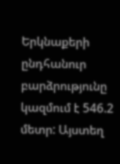Երկնաքերի ընդհանուր բարձրությունը կազմում է 546.2 մետր: Այստեղ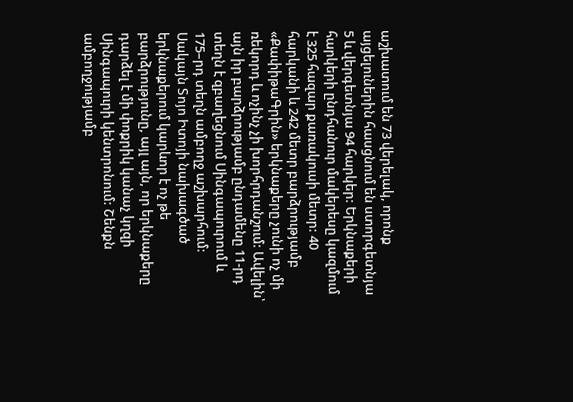աշխատում են 73 վերելակ, որոնք այցելուներին հասցնում են ստորգետնյա 5 և վերգետնյա 94 հարկեր: Երկնաքերի հարկերի ընդհանուր մակերեսը կազմում է 325 հազար քառակուսի մետր: 40 հարկանի և 242 մետր բարձրությամբ «ՔափիթաԳրին» երկնաքերը չունի ոչ մի ռեկորդ և ոչինչ չի խորհրդանշում: Ավելին՝ այն իր բարձրությամբ ընդամենը 11-րդ տեղն է զբաղեցնում Սինգապուրում և 175–րդ տեղն ամբողջ աշխարհում: Սակայն Տոյո Իտոյի նախագծած երկնաքերում կարևոր է ոչ թե բարձրությունը, այլ այն, որ երկնաքերը դարձել է մի փոքրիկ կանաչ կղզի Սինգապուրի կենտրոնում: Շենքն ամբողջությամբ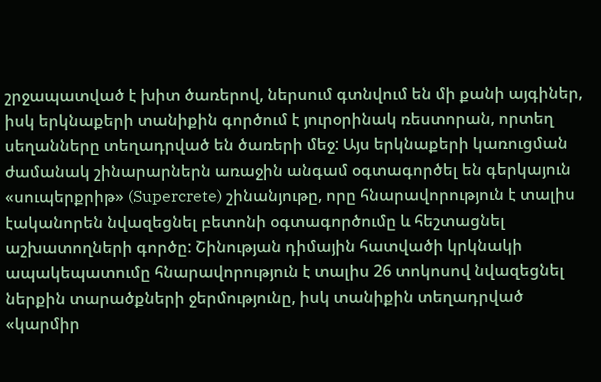շրջապատված է խիտ ծառերով, ներսում գտնվում են մի քանի այգիներ, իսկ երկնաքերի տանիքին գործում է յուրօրինակ ռեստորան, որտեղ սեղանները տեղադրված են ծառերի մեջ: Այս երկնաքերի կառուցման ժամանակ շինարարներն առաջին անգամ օգտագործել են գերկայուն «սուպերքրիթ» (Supercrete) շինանյութը, որը հնարավորություն է տալիս էականորեն նվազեցնել բետոնի օգտագործումը և հեշտացնել աշխատողների գործը: Շինության դիմային հատվածի կրկնակի ապակեպատումը հնարավորություն է տալիս 26 տոկոսով նվազեցնել ներքին տարածքների ջերմությունը, իսկ տանիքին տեղադրված «կարմիր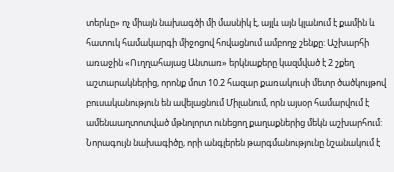տերևը» ոչ միայն նախագծի մի մասնիկ է, այլև այն կլանում է քամին և հատուկ համակարգի միջոցով հովացնում ամբողջ շենքը: Աշխարհի առաջին «Ուղղահայաց Անտառ» երկնաքերը կազմված է 2 շքեղ աշտարակներից, որոնք մոտ 10.2 հազար քառակուսի մետր ծածկույթով բուսականություն են ավելացնում Միլանում, որն այսօր համարվում է ամենաաղտոտված մթնոլորտ ունեցող քաղաքներից մեկն աշխարհում: Նորագույն նախագիծը, որի անգլերեն թարգմանությունը նշանակում է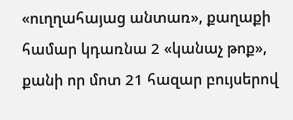«ուղղահայաց անտառ», քաղաքի համար կդառնա 2 «կանաչ թոք», քանի որ մոտ 21 հազար բույսերով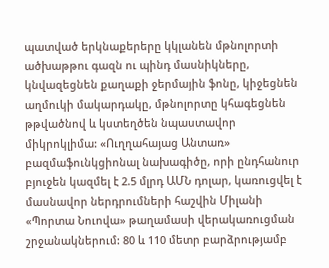պատված երկնաքերերը կկլանեն մթնոլորտի ածխաթթու գազն ու պինդ մասնիկները, կնվազեցնեն քաղաքի ջերմային ֆոնը, կիջեցնեն աղմուկի մակարդակը, մթնոլորտը կհագեցնեն թթվածնով և կստեղծեն նպաստավոր միկրոկլիմա: «Ուղղահայաց Անտառ» բազմաֆունկցիոնալ նախագիծը, որի ընդհանուր բյուջեն կազմել է 2.5 մլրդ ԱՄՆ դոլար, կառուցվել է մասնավոր ներդրումների հաշվին Միլանի «Պորտա Նուովա» թաղամասի վերակառուցման շրջանակներում: 80 և 110 մետր բարձրությամբ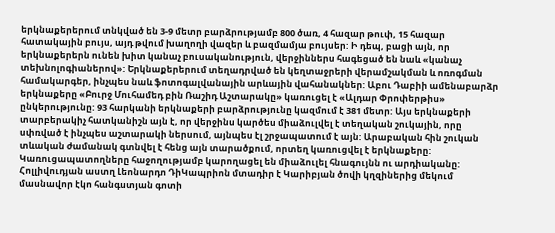երկնաքերերում տնկված են 3-9 մետր բարձրությամբ 800 ծառ, 4 հազար թուփ, 15 հազար հատակային բույս, այդ թվում խաղողի վազեր և բազմամյա բույսեր: Ի դեպ, բացի այն, որ երկնաքերերն ունեն խիտ կանաչ բուսականություն, վերջիններս հագեցած են նաև «կանաչ տեխնոլոգիաներով»: Երկնաքերերում տեղադրված են կեղտաջրերի վերամշակման և ոռոգման համակարգեր, ինչպես նաև ֆոտոգալվանային արևային վահանակներ: Աբու Դաբիի ամենաբարձր երկնաքերը «Բուրջ Մուհամեդ բին Ռաշիդ Աշտարակը» կառուցել է «Ալդար Փրոփերթիս» ընկերությունը: 93 հարկանի երկնաքերի բարձրությունը կազմում է 381 մետր: Այս երկնաքերի տարբերակիչ հատկանիշն այն է, որ վերջինս կարծես միաձուլվել է տեղական շուկային, որը սփռված է ինչպես աշտարակի ներսում, այնպես էլ շրջապատում է այն: Արաբական հին շուկան տևական ժամանակ գտնվել է հենց այն տարածքում, որտեղ կառուցվել է երկնաքերը: Կառուցապատողները հաջողությամբ կարողացել են միաձուլել հնագույնն ու արդիականը:
Հոլլիվուդյան աստղ Լեոնարդո ԴիԿապրիոն մտադիր է Կարիբյան ծովի կղզիներից մեկում մասնավոր էկո հանգստյան գոտի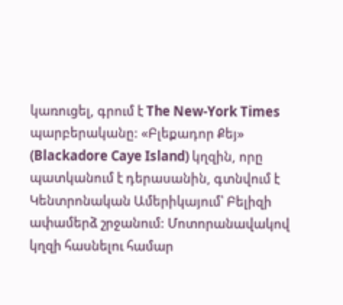կառուցել, գրում է The New-York Times պարբերականը: «Բլեքադոր Քեյ» (Blackadore Caye Island) կղզին, որը պատկանում է դերասանին, գտնվում է Կենտրոնական Ամերիկայում՝ Բելիզի ափամերձ շրջանում: Մոտորանավակով կղզի հասնելու համար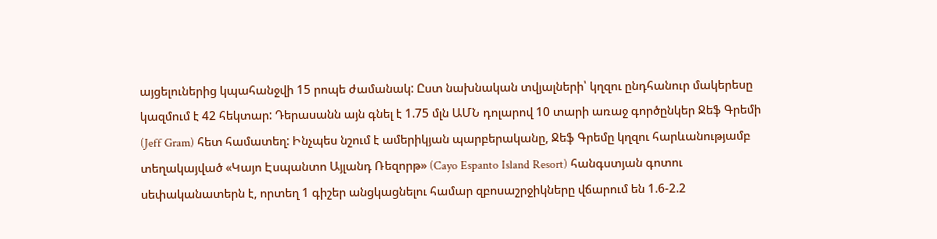այցելուներից կպահանջվի 15 րոպե ժամանակ: Ըստ նախնական տվյալների՝ կղզու ընդհանուր մակերեսը կազմում է 42 հեկտար: Դերասանն այն գնել է 1.75 մլն ԱՄՆ դոլարով 10 տարի առաջ գործընկեր Ջեֆ Գրեմի (Jeff Gram) հետ համատեղ: Ինչպես նշում է ամերիկյան պարբերականը, Ջեֆ Գրեմը կղզու հարևանությամբ տեղակայված «Կայո Էսպանտո Այլանդ Ռեզորթ» (Cayo Espanto Island Resort) հանգստյան գոտու սեփականատերն է, որտեղ 1 գիշեր անցկացնելու համար զբոսաշրջիկները վճարում են 1.6-2.2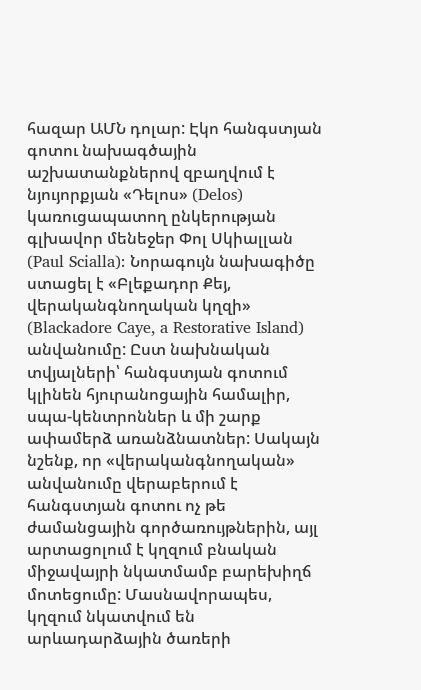հազար ԱՄՆ դոլար: Էկո հանգստյան գոտու նախագծային աշխատանքներով զբաղվում է նյույորքյան «Դելոս» (Delos) կառուցապատող ընկերության գլխավոր մենեջեր Փոլ Սկիալլան (Paul Scialla): Նորագույն նախագիծը ստացել է «Բլեքադոր Քեյ, վերականգնողական կղզի» (Blackadore Caye, a Restorative Island) անվանումը: Ըստ նախնական տվյալների՝ հանգստյան գոտում կլինեն հյուրանոցային համալիր, սպա-կենտրոններ և մի շարք ափամերձ առանձնատներ: Սակայն նշենք, որ «վերականգնողական» անվանումը վերաբերում է հանգստյան գոտու ոչ թե ժամանցային գործառույթներին, այլ արտացոլում է կղզում բնական միջավայրի նկատմամբ բարեխիղճ մոտեցումը: Մասնավորապես, կղզում նկատվում են արևադարձային ծառերի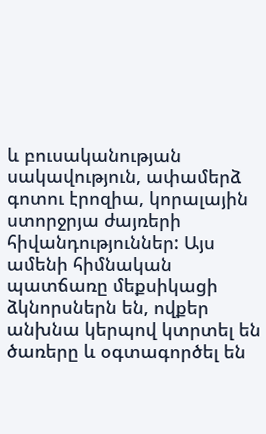և բուսականության սակավություն, ափամերձ գոտու էրոզիա, կորալային ստորջրյա ժայռերի հիվանդություններ: Այս ամենի հիմնական պատճառը մեքսիկացի ձկնորսներն են, ովքեր անխնա կերպով կտրտել են ծառերը և օգտագործել են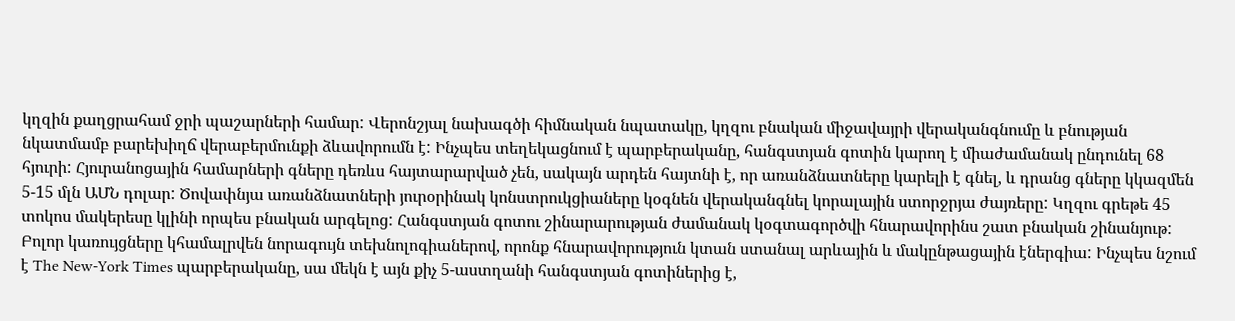կղզին քաղցրահամ ջրի պաշարների համար: Վերոնշյալ նախագծի հիմնական նպատակը, կղզու բնական միջավայրի վերականգնումը և բնության նկատմամբ բարեխիղճ վերաբերմունքի ձևավորումն է: Ինչպես տեղեկացնում է պարբերականը, հանգստյան գոտին կարող է միաժամանակ ընդունել 68 հյուրի: Հյուրանոցային համարների գները դեռևս հայտարարված չեն, սակայն արդեն հայտնի է, որ առանձնատները կարելի է գնել, և դրանց գները կկազմեն 5-15 մլն ԱՄՆ դոլար: Ծովափնյա առանձնատների յուրօրինակ կոնստրուկցիաները կօգնեն վերականգնել կորալային ստորջրյա ժայռերը: Կղզու գրեթե 45 տոկոս մակերեսը կլինի որպես բնական արգելոց: Հանգստյան գոտու շինարարության ժամանակ կօգտագործվի հնարավորինս շատ բնական շինանյութ: Բոլոր կառույցները կհամալրվեն նորագույն տեխնոլոգիաներով, որոնք հնարավորություն կտան ստանալ արևային և մակընթացային էներգիա: Ինչպես նշում է The New-York Times պարբերականը, սա մեկն է այն քիչ 5-աստղանի հանգստյան գոտիներից է,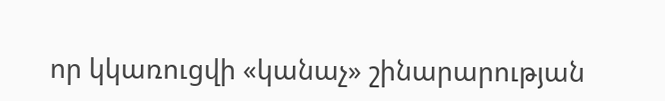որ կկառուցվի «կանաչ» շինարարության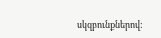սկզբունքներով: